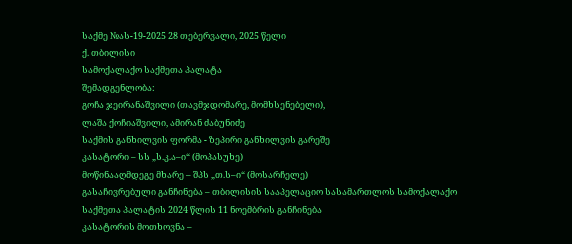საქმე №ას-19-2025 28 თებერვალი, 2025 წელი
ქ. თბილისი
სამოქალაქო საქმეთა პალატა
შემადგენლობა:
გოჩა ჯეირანაშვილი (თავმჯდომარე, მომხსენებელი),
ლაშა ქოჩიაშვილი, ამირან ძაბუნიძე
საქმის განხილვის ფორმა - ზეპირი განხილვის გარეშე
კასატორი – სს „ს.კ.ა–ი“ (მოპასუხე)
მოწინააღმდეგე მხარე – შპს „თ.ს–ი“ (მოსარჩელე)
გასაჩივრებული განჩინება – თბილისის სააპელაციო სასამართლოს სამოქალაქო საქმეთა პალატის 2024 წლის 11 ნოემბრის განჩინება
კასატორის მოთხოვნა –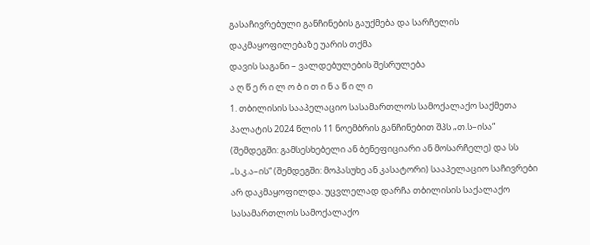გასაჩივრებული განჩინების გაუქმება და სარჩელის დაკმაყოფილებაზე უარის თქმა
დავის საგანი – ვალდებულების შესრულება
ა ღ წ ე რ ი ლ ო ბ ი თ ი ნ ა წ ი ლ ი
1. თბილისის სააპელაციო სასამართლოს სამოქალაქო საქმეთა პალატის 2024 წლის 11 ნოემბრის განჩინებით შპს „თ.ს–ისა“ (შემდეგში: გამსესხებელი ან ბენეფიციარი ან მოსარჩელე) და სს „ს.კ.ა–ის“ (შემდეგში: მოპასუხე ან კასატორი) სააპელაციო საჩივრები არ დაკმაყოფილდა. უცვლელად დარჩა თბილისის საქალაქო სასამართლოს სამოქალაქო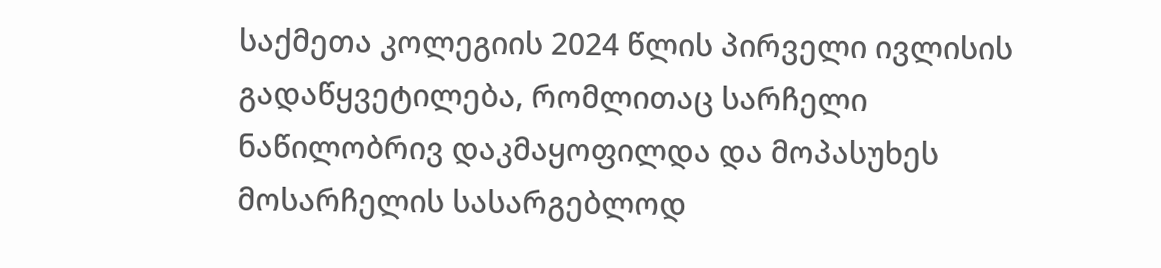საქმეთა კოლეგიის 2024 წლის პირველი ივლისის გადაწყვეტილება, რომლითაც სარჩელი ნაწილობრივ დაკმაყოფილდა და მოპასუხეს მოსარჩელის სასარგებლოდ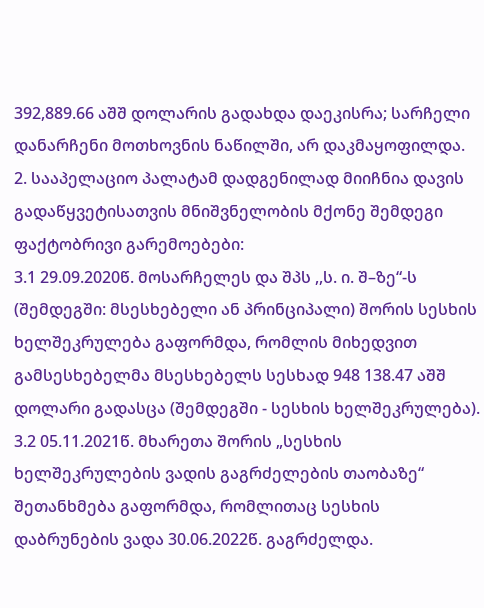392,889.66 აშშ დოლარის გადახდა დაეკისრა; სარჩელი დანარჩენი მოთხოვნის ნაწილში, არ დაკმაყოფილდა.
2. სააპელაციო პალატამ დადგენილად მიიჩნია დავის გადაწყვეტისათვის მნიშვნელობის მქონე შემდეგი ფაქტობრივი გარემოებები:
3.1 29.09.2020წ. მოსარჩელეს და შპს ,,ს. ი. შ–ზე“-ს (შემდეგში: მსესხებელი ან პრინციპალი) შორის სესხის ხელშეკრულება გაფორმდა, რომლის მიხედვით გამსესხებელმა მსესხებელს სესხად 948 138.47 აშშ დოლარი გადასცა (შემდეგში - სესხის ხელშეკრულება).
3.2 05.11.2021წ. მხარეთა შორის „სესხის ხელშეკრულების ვადის გაგრძელების თაობაზე“ შეთანხმება გაფორმდა, რომლითაც სესხის დაბრუნების ვადა 30.06.2022წ. გაგრძელდა.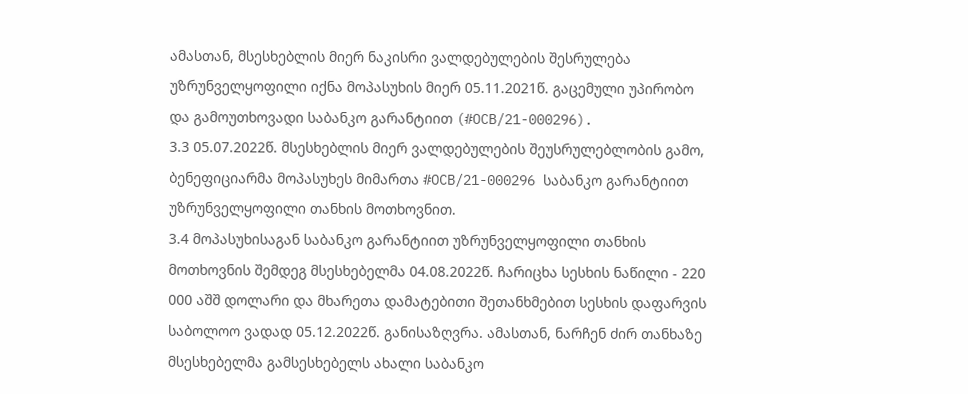ამასთან, მსესხებლის მიერ ნაკისრი ვალდებულების შესრულება უზრუნველყოფილი იქნა მოპასუხის მიერ 05.11.2021წ. გაცემული უპირობო და გამოუთხოვადი საბანკო გარანტიით (#OCB/21-000296).
3.3 05.07.2022წ. მსესხებლის მიერ ვალდებულების შეუსრულებლობის გამო, ბენეფიციარმა მოპასუხეს მიმართა #OCB/21-000296 საბანკო გარანტიით უზრუნველყოფილი თანხის მოთხოვნით.
3.4 მოპასუხისაგან საბანკო გარანტიით უზრუნველყოფილი თანხის მოთხოვნის შემდეგ მსესხებელმა 04.08.2022წ. ჩარიცხა სესხის ნაწილი - 220 000 აშშ დოლარი და მხარეთა დამატებითი შეთანხმებით სესხის დაფარვის საბოლოო ვადად 05.12.2022წ. განისაზღვრა. ამასთან, ნარჩენ ძირ თანხაზე მსესხებელმა გამსესხებელს ახალი საბანკო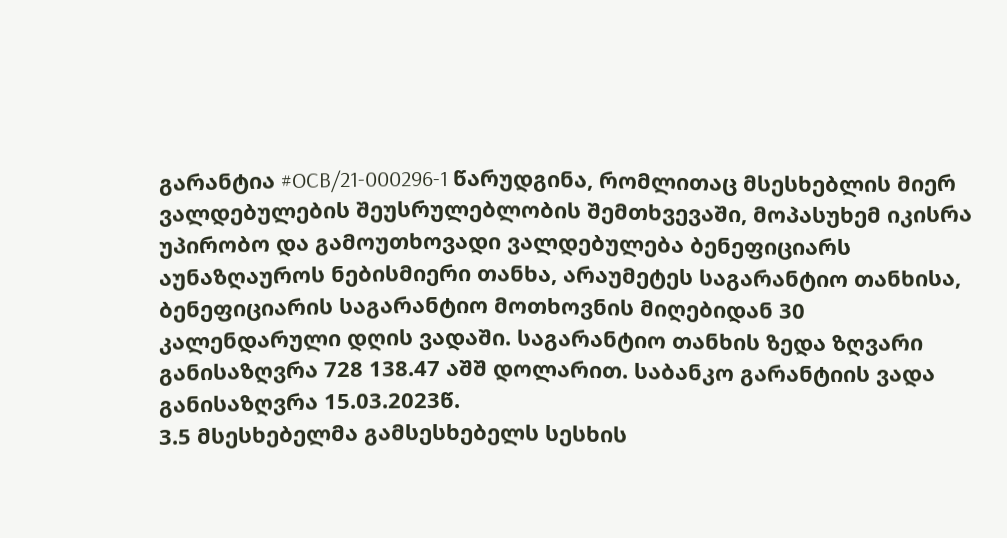გარანტია #OCB/21-000296-1 წარუდგინა, რომლითაც მსესხებლის მიერ ვალდებულების შეუსრულებლობის შემთხვევაში, მოპასუხემ იკისრა უპირობო და გამოუთხოვადი ვალდებულება ბენეფიციარს აუნაზღაუროს ნებისმიერი თანხა, არაუმეტეს საგარანტიო თანხისა, ბენეფიციარის საგარანტიო მოთხოვნის მიღებიდან 30 კალენდარული დღის ვადაში. საგარანტიო თანხის ზედა ზღვარი განისაზღვრა 728 138.47 აშშ დოლარით. საბანკო გარანტიის ვადა განისაზღვრა 15.03.2023წ.
3.5 მსესხებელმა გამსესხებელს სესხის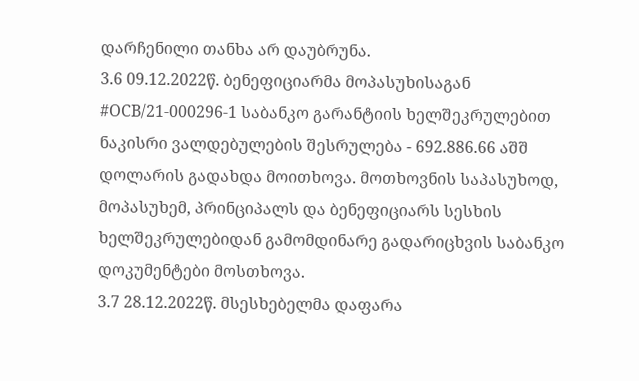დარჩენილი თანხა არ დაუბრუნა.
3.6 09.12.2022წ. ბენეფიციარმა მოპასუხისაგან #OCB/21-000296-1 საბანკო გარანტიის ხელშეკრულებით ნაკისრი ვალდებულების შესრულება - 692.886.66 აშშ დოლარის გადახდა მოითხოვა. მოთხოვნის საპასუხოდ, მოპასუხემ, პრინციპალს და ბენეფიციარს სესხის ხელშეკრულებიდან გამომდინარე გადარიცხვის საბანკო დოკუმენტები მოსთხოვა.
3.7 28.12.2022წ. მსესხებელმა დაფარა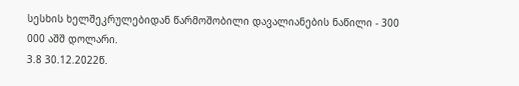სესხის ხელშეკრულებიდან წარმოშობილი დავალიანების ნაწილი - 300 000 აშშ დოლარი.
3.8 30.12.2022წ.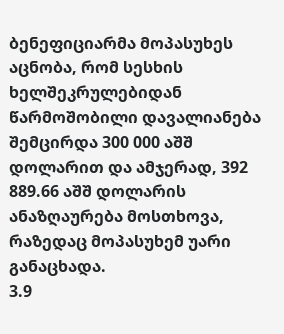ბენეფიციარმა მოპასუხეს აცნობა, რომ სესხის ხელშეკრულებიდან წარმოშობილი დავალიანება შემცირდა 300 000 აშშ დოლარით და ამჯერად, 392 889.66 აშშ დოლარის ანაზღაურება მოსთხოვა, რაზედაც მოპასუხემ უარი განაცხადა.
3.9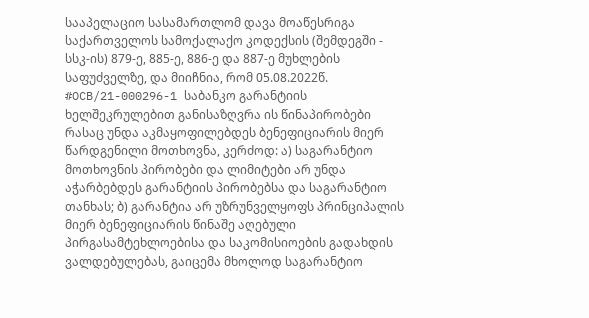სააპელაციო სასამართლომ დავა მოაწესრიგა საქართველოს სამოქალაქო კოდექსის (შემდეგში - სსკ-ის) 879-ე, 885-ე, 886-ე და 887-ე მუხლების საფუძველზე, და მიიჩნია, რომ 05.08.2022წ. #OCB/21-000296-1 საბანკო გარანტიის ხელშეკრულებით განისაზღვრა ის წინაპირობები რასაც უნდა აკმაყოფილებდეს ბენეფიციარის მიერ წარდგენილი მოთხოვნა, კერძოდ: ა) საგარანტიო მოთხოვნის პირობები და ლიმიტები არ უნდა აჭარბებდეს გარანტიის პირობებსა და საგარანტიო თანხას; ბ) გარანტია არ უზრუნველყოფს პრინციპალის მიერ ბენეფიციარის წინაშე აღებული პირგასამტეხლოებისა და საკომისიოების გადახდის ვალდებულებას, გაიცემა მხოლოდ საგარანტიო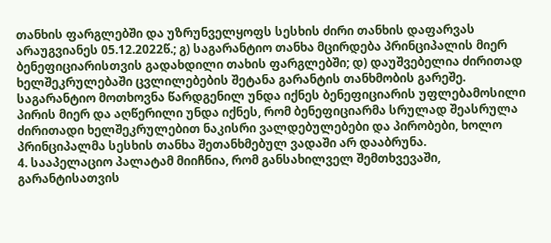თანხის ფარგლებში და უზრუნველყოფს სესხის ძირი თანხის დაფარვას არაუგვიანეს 05.12.2022წ.; გ) საგარანტიო თანხა მცირდება პრინციპალის მიერ ბენეფიციარისთვის გადახდილი თახის ფარგლებში; დ) დაუშვებელია ძირითად ხელშეკრულებაში ცვლილებების შეტანა გარანტის თანხმობის გარეშე. საგარანტიო მოთხოვნა წარდგენილ უნდა იქნეს ბენეფიციარის უფლებამოსილი პირის მიერ და აღწერილი უნდა იქნეს, რომ ბენეფიციარმა სრულად შეასრულა ძირითადი ხელშეკრულებით ნაკისრი ვალდებულებები და პირობები, ხოლო პრინციპალმა სესხის თანხა შეთანხმებულ ვადაში არ დააბრუნა.
4. სააპელაციო პალატამ მიიჩნია, რომ განსახილველ შემთხვევაში, გარანტისათვის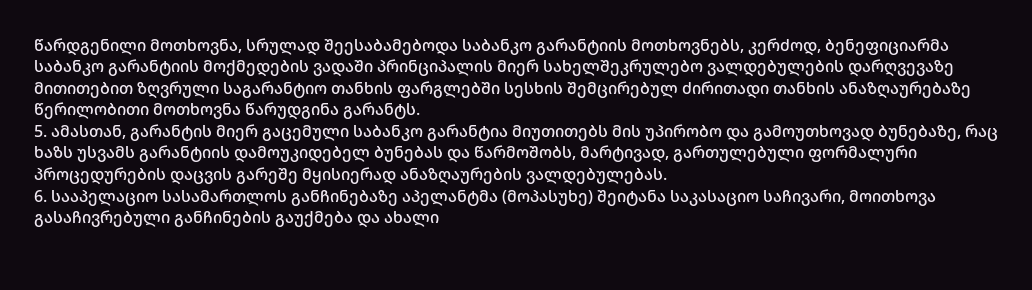წარდგენილი მოთხოვნა, სრულად შეესაბამებოდა საბანკო გარანტიის მოთხოვნებს, კერძოდ, ბენეფიციარმა საბანკო გარანტიის მოქმედების ვადაში პრინციპალის მიერ სახელშეკრულებო ვალდებულების დარღვევაზე მითითებით ზღვრული საგარანტიო თანხის ფარგლებში სესხის შემცირებულ ძირითადი თანხის ანაზღაურებაზე წერილობითი მოთხოვნა წარუდგინა გარანტს.
5. ამასთან, გარანტის მიერ გაცემული საბანკო გარანტია მიუთითებს მის უპირობო და გამოუთხოვად ბუნებაზე, რაც ხაზს უსვამს გარანტიის დამოუკიდებელ ბუნებას და წარმოშობს, მარტივად, გართულებული ფორმალური პროცედურების დაცვის გარეშე მყისიერად ანაზღაურების ვალდებულებას.
6. სააპელაციო სასამართლოს განჩინებაზე აპელანტმა (მოპასუხე) შეიტანა საკასაციო საჩივარი, მოითხოვა გასაჩივრებული განჩინების გაუქმება და ახალი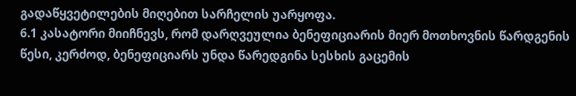გადაწყვეტილების მიღებით სარჩელის უარყოფა.
6.1 კასატორი მიიჩნევს, რომ დარღვეულია ბენეფიციარის მიერ მოთხოვნის წარდგენის წესი, კერძოდ, ბენეფიციარს უნდა წარედგინა სესხის გაცემის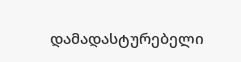დამადასტურებელი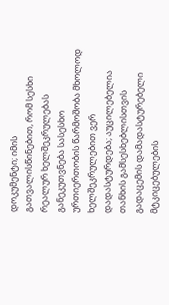დოკუმენტი; იმის გათვალისწინებით, რომ სესხი რეალურ ხელშეკრულებას განეკუთვნება სასესხო ურთიერთობის წარმოშობა მხოლოდ ხელშეკრულებით ვერ დადასტურდება; აუცილებელია თანხის გამსესხებლისთვის გადაცემის დამადასტურებელი მტკიცებულების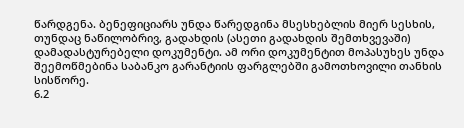წარდგენა. ბენეფიციარს უნდა წარედგინა მსესხებლის მიერ სესხის, თუნდაც ნაწილობრივ, გადახდის (ასეთი გადახდის შემთხვევაში) დამადასტურებელი დოკუმენტი. ამ ორი დოკუმენტით მოპასუხეს უნდა შეემოწმებინა საბანკო გარანტიის ფარგლებში გამოთხოვილი თანხის სისწორე.
6.2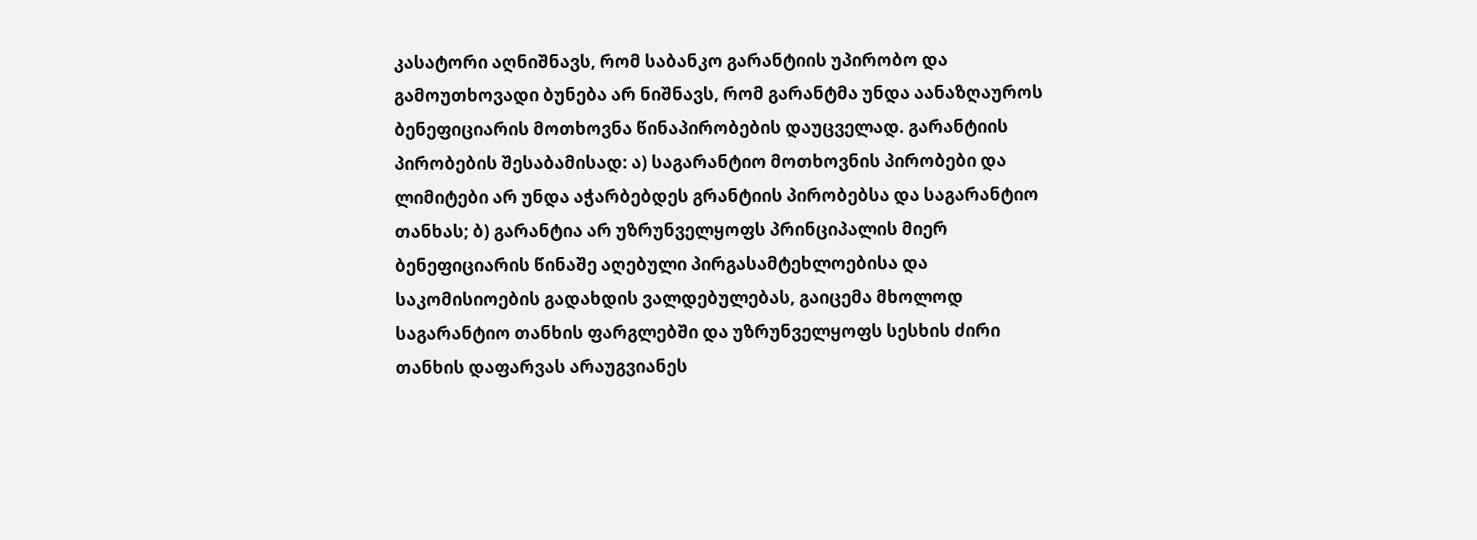კასატორი აღნიშნავს, რომ საბანკო გარანტიის უპირობო და გამოუთხოვადი ბუნება არ ნიშნავს, რომ გარანტმა უნდა აანაზღაუროს ბენეფიციარის მოთხოვნა წინაპირობების დაუცველად. გარანტიის პირობების შესაბამისად: ა) საგარანტიო მოთხოვნის პირობები და ლიმიტები არ უნდა აჭარბებდეს გრანტიის პირობებსა და საგარანტიო თანხას; ბ) გარანტია არ უზრუნველყოფს პრინციპალის მიერ ბენეფიციარის წინაშე აღებული პირგასამტეხლოებისა და საკომისიოების გადახდის ვალდებულებას, გაიცემა მხოლოდ საგარანტიო თანხის ფარგლებში და უზრუნველყოფს სესხის ძირი თანხის დაფარვას არაუგვიანეს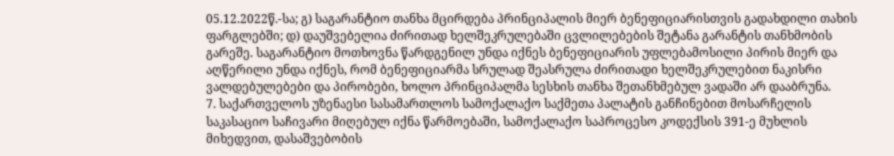05.12.2022წ.-სა; გ) საგარანტიო თანხა მცირდება პრინციპალის მიერ ბენეფიციარისთვის გადახდილი თახის ფარგლებში; დ) დაუშვებელია ძირითად ხელშეკრულებაში ცვლილებების შეტანა გარანტის თანხმობის გარეშე. საგარანტიო მოთხოვნა წარდგენილ უნდა იქნეს ბენეფიციარის უფლებამოსილი პირის მიერ და აღწერილი უნდა იქნეს, რომ ბენეფიციარმა სრულად შეასრულა ძირითადი ხელშეკრულებით ნაკისრი ვალდებულებები და პირობები, ხოლო პრინციპალმა სესხის თანხა შეთანხმებულ ვადაში არ დააბრუნა.
7. საქართველოს უზენაესი სასამართლოს სამოქალაქო საქმეთა პალატის განჩინებით მოსარჩელის საკასაციო საჩივარი მიღებულ იქნა წარმოებაში, სამოქალაქო საპროცესო კოდექსის 391-ე მუხლის მიხედვით, დასაშვებობის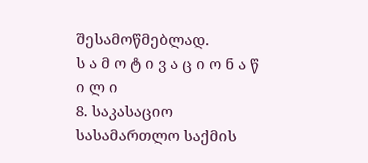შესამოწმებლად.
ს ა მ ო ტ ი ვ ა ც ი ო ნ ა წ ი ლ ი
8. საკასაციო სასამართლო საქმის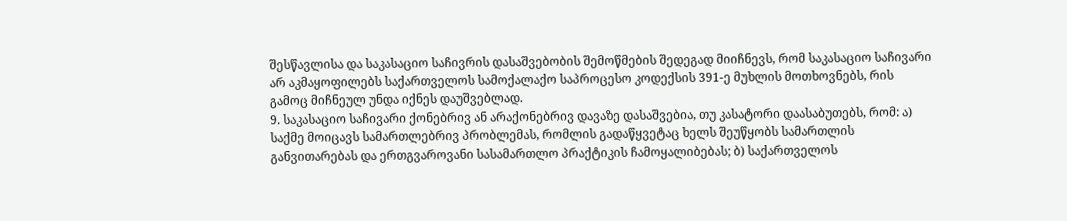შესწავლისა და საკასაციო საჩივრის დასაშვებობის შემოწმების შედეგად მიიჩნევს, რომ საკასაციო საჩივარი არ აკმაყოფილებს საქართველოს სამოქალაქო საპროცესო კოდექსის 391-ე მუხლის მოთხოვნებს, რის გამოც მიჩნეულ უნდა იქნეს დაუშვებლად.
9. საკასაციო საჩივარი ქონებრივ ან არაქონებრივ დავაზე დასაშვებია, თუ კასატორი დაასაბუთებს, რომ: ა) საქმე მოიცავს სამართლებრივ პრობლემას, რომლის გადაწყვეტაც ხელს შეუწყობს სამართლის განვითარებას და ერთგვაროვანი სასამართლო პრაქტიკის ჩამოყალიბებას; ბ) საქართველოს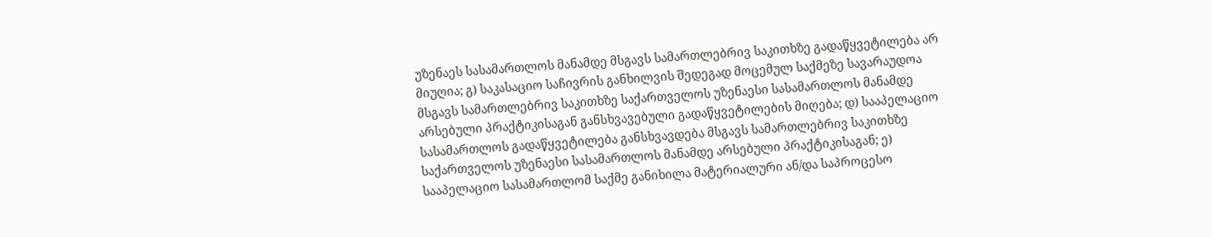უზენაეს სასამართლოს მანამდე მსგავს სამართლებრივ საკითხზე გადაწყვეტილება არ მიუღია; გ) საკასაციო საჩივრის განხილვის შედეგად მოცემულ საქმეზე სავარაუდოა მსგავს სამართლებრივ საკითხზე საქართველოს უზენაესი სასამართლოს მანამდე არსებული პრაქტიკისაგან განსხვავებული გადაწყვეტილების მიღება; დ) სააპელაციო სასამართლოს გადაწყვეტილება განსხვავდება მსგავს სამართლებრივ საკითხზე საქართველოს უზენაესი სასამართლოს მანამდე არსებული პრაქტიკისაგან; ე) სააპელაციო სასამართლომ საქმე განიხილა მატერიალური ან/და საპროცესო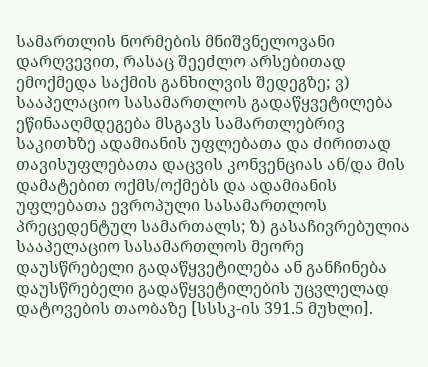სამართლის ნორმების მნიშვნელოვანი დარღვევით, რასაც შეეძლო არსებითად ემოქმედა საქმის განხილვის შედეგზე; ვ) სააპელაციო სასამართლოს გადაწყვეტილება ეწინააღმდეგება მსგავს სამართლებრივ საკითხზე ადამიანის უფლებათა და ძირითად თავისუფლებათა დაცვის კონვენციას ან/და მის დამატებით ოქმს/ოქმებს და ადამიანის უფლებათა ევროპული სასამართლოს პრეცედენტულ სამართალს; ზ) გასაჩივრებულია სააპელაციო სასამართლოს მეორე დაუსწრებელი გადაწყვეტილება ან განჩინება დაუსწრებელი გადაწყვეტილების უცვლელად დატოვების თაობაზე [სსსკ-ის 391.5 მუხლი].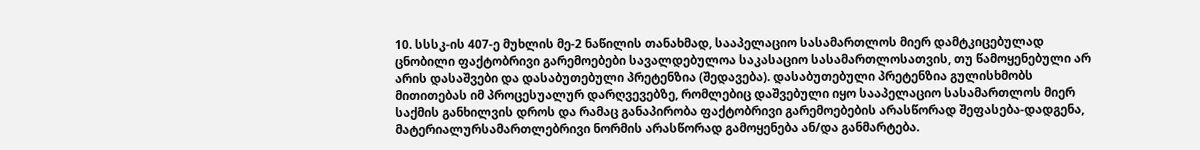10. სსსკ-ის 407-ე მუხლის მე-2 ნაწილის თანახმად, სააპელაციო სასამართლოს მიერ დამტკიცებულად ცნობილი ფაქტობრივი გარემოებები სავალდებულოა საკასაციო სასამართლოსათვის, თუ წამოყენებული არ არის დასაშვები და დასაბუთებული პრეტენზია (შედავება). დასაბუთებული პრეტენზია გულისხმობს მითითებას იმ პროცესუალურ დარღვევებზე, რომლებიც დაშვებული იყო სააპელაციო სასამართლოს მიერ საქმის განხილვის დროს და რამაც განაპირობა ფაქტობრივი გარემოებების არასწორად შეფასება-დადგენა, მატერიალურსამართლებრივი ნორმის არასწორად გამოყენება ან/და განმარტება.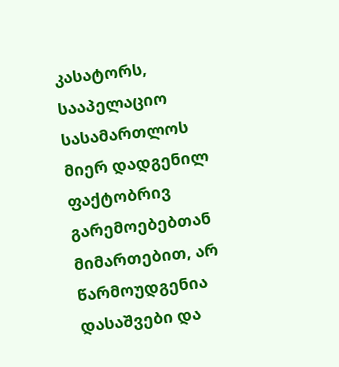კასატორს, სააპელაციო სასამართლოს მიერ დადგენილ ფაქტობრივ გარემოებებთან მიმართებით, არ წარმოუდგენია დასაშვები და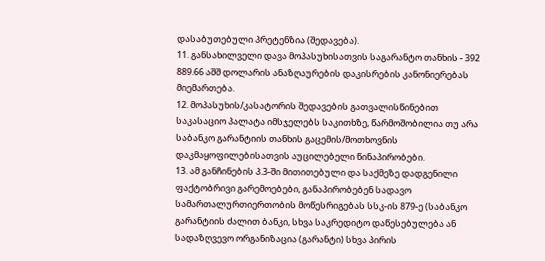დასაბუთებული პრეტენზია (შედავება).
11. განსახილველი დავა მოპასუხისათვის საგარანტო თანხის - 392 889.66 აშშ დოლარის ანაზღაურების დაკისრების კანონიერებას მიემართება.
12. მოპასუხის/კასატორის შედავების გათვალისწინებით საკასაციო პალატა იმსჯელებს საკითხზე, წარმოშობილია თუ არა საბანკო გარანტიის თანხის გაცემის/მოთხოვნის დაკმაყოფილებისათვის აუცილებელი წინაპირობები.
13. ამ განჩინების პ.3-ში მითითებული და საქმეზე დადგენილი ფაქტობრივი გარემოებები, განაპირობებენ სადავო სამართალურთიერთობის მოწესრიგებას სსკ-ის 879-ე (საბანკო გარანტიის ძალით ბანკი, სხვა საკრედიტო დაწესებულება ან სადაზღვევო ორგანიზაცია (გარანტი) სხვა პირის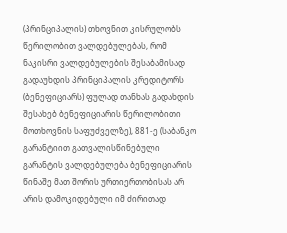(პრინციპალის) თხოვნით კისრულობს წერილობით ვალდებულებას, რომ ნაკისრი ვალდებულების შესაბამისად გადაუხდის პრინციპალის კრედიტორს (ბენეფიციარს) ფულად თანხას გადახდის შესახებ ბენეფიციარის წერილობითი მოთხოვნის საფუძველზე), 881-ე (საბანკო გარანტიით გათვალისწინებული გარანტის ვალდებულება ბენეფიციარის წინაშე მათ შორის ურთიერთობისას არ არის დამოკიდებული იმ ძირითად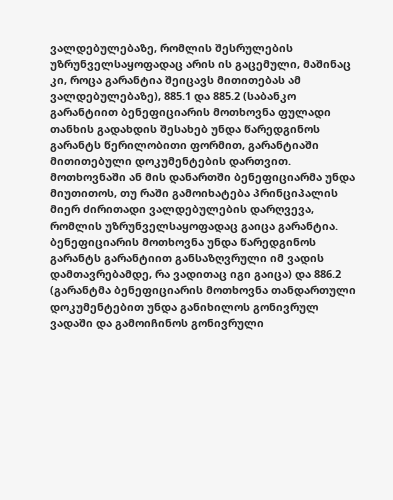ვალდებულებაზე, რომლის შესრულების უზრუნველსაყოფადაც არის ის გაცემული, მაშინაც კი, როცა გარანტია შეიცავს მითითებას ამ ვალდებულებაზე), 885.1 და 885.2 (საბანკო გარანტიით ბენეფიციარის მოთხოვნა ფულადი თანხის გადახდის შესახებ უნდა წარედგინოს გარანტს წერილობითი ფორმით, გარანტიაში მითითებული დოკუმენტების დართვით. მოთხოვნაში ან მის დანართში ბენეფიციარმა უნდა მიუთითოს, თუ რაში გამოიხატება პრინციპალის მიერ ძირითადი ვალდებულების დარღვევა, რომლის უზრუნველსაყოფადაც გაიცა გარანტია. ბენეფიციარის მოთხოვნა უნდა წარედგინოს გარანტს გარანტიით განსაზღვრული იმ ვადის დამთავრებამდე, რა ვადითაც იგი გაიცა) და 886.2 (გარანტმა ბენეფიციარის მოთხოვნა თანდართული დოკუმენტებით უნდა განიხილოს გონივრულ ვადაში და გამოიჩინოს გონივრული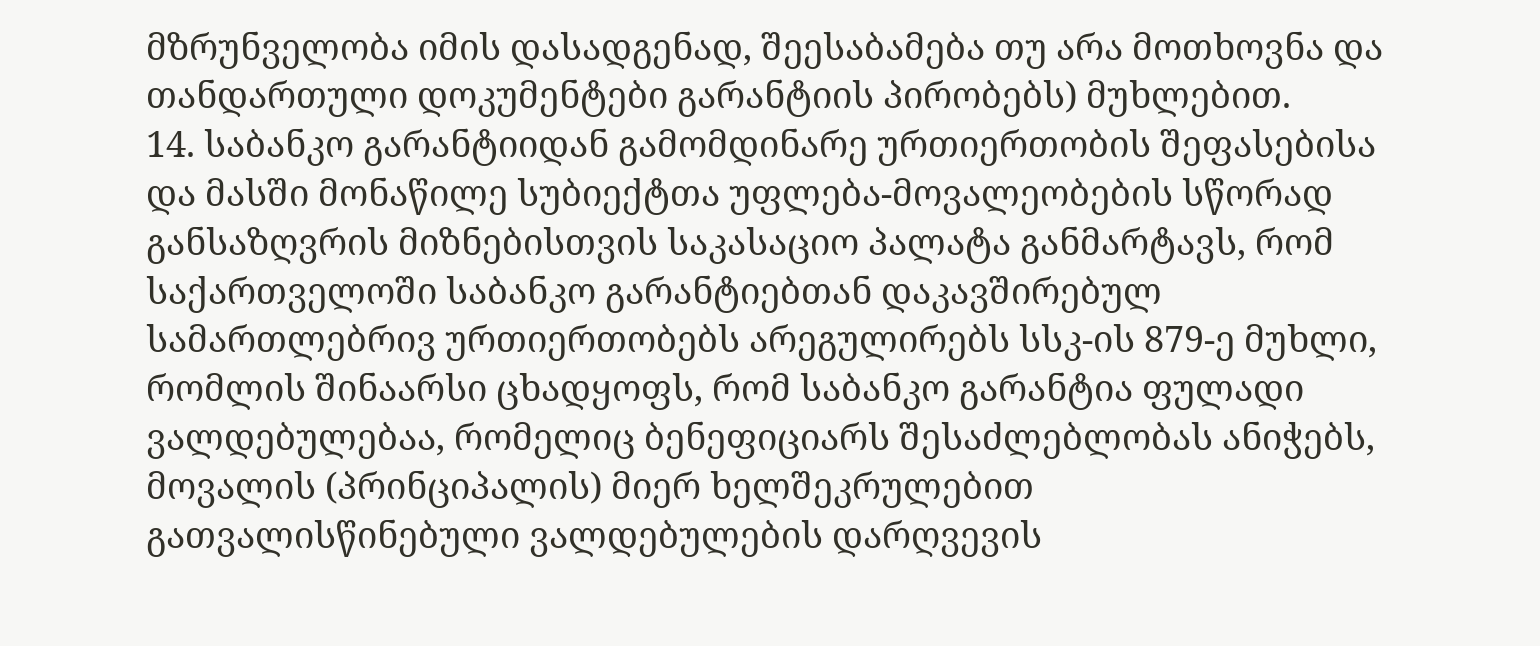მზრუნველობა იმის დასადგენად, შეესაბამება თუ არა მოთხოვნა და თანდართული დოკუმენტები გარანტიის პირობებს) მუხლებით.
14. საბანკო გარანტიიდან გამომდინარე ურთიერთობის შეფასებისა და მასში მონაწილე სუბიექტთა უფლება-მოვალეობების სწორად განსაზღვრის მიზნებისთვის საკასაციო პალატა განმარტავს, რომ საქართველოში საბანკო გარანტიებთან დაკავშირებულ სამართლებრივ ურთიერთობებს არეგულირებს სსკ-ის 879-ე მუხლი, რომლის შინაარსი ცხადყოფს, რომ საბანკო გარანტია ფულადი ვალდებულებაა, რომელიც ბენეფიციარს შესაძლებლობას ანიჭებს, მოვალის (პრინციპალის) მიერ ხელშეკრულებით გათვალისწინებული ვალდებულების დარღვევის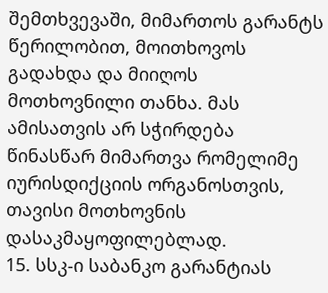შემთხვევაში, მიმართოს გარანტს წერილობით, მოითხოვოს გადახდა და მიიღოს მოთხოვნილი თანხა. მას ამისათვის არ სჭირდება წინასწარ მიმართვა რომელიმე იურისდიქციის ორგანოსთვის, თავისი მოთხოვნის დასაკმაყოფილებლად.
15. სსკ-ი საბანკო გარანტიას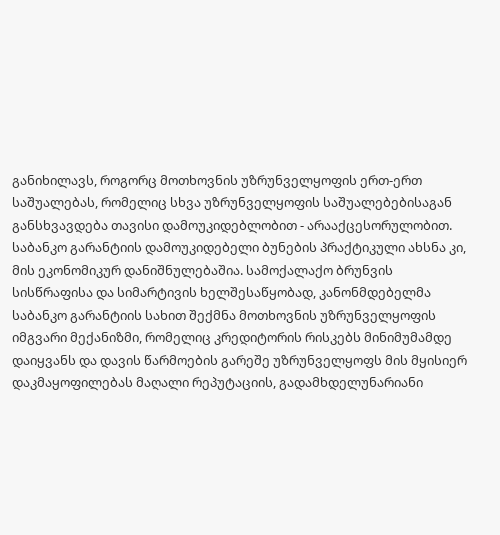განიხილავს, როგორც მოთხოვნის უზრუნველყოფის ერთ-ერთ საშუალებას, რომელიც სხვა უზრუნველყოფის საშუალებებისაგან განსხვავდება თავისი დამოუკიდებლობით - არააქცესორულობით. საბანკო გარანტიის დამოუკიდებელი ბუნების პრაქტიკული ახსნა კი, მის ეკონომიკურ დანიშნულებაშია. სამოქალაქო ბრუნვის სისწრაფისა და სიმარტივის ხელშესაწყობად, კანონმდებელმა საბანკო გარანტიის სახით შექმნა მოთხოვნის უზრუნველყოფის იმგვარი მექანიზმი, რომელიც კრედიტორის რისკებს მინიმუმამდე დაიყვანს და დავის წარმოების გარეშე უზრუნველყოფს მის მყისიერ დაკმაყოფილებას მაღალი რეპუტაციის, გადამხდელუნარიანი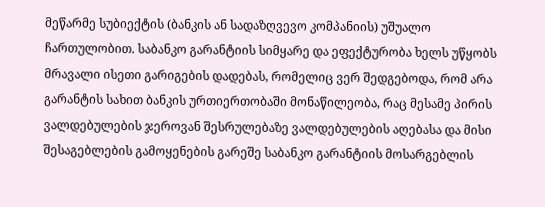მეწარმე სუბიექტის (ბანკის ან სადაზღვევო კომპანიის) უშუალო ჩართულობით. საბანკო გარანტიის სიმყარე და ეფექტურობა ხელს უწყობს მრავალი ისეთი გარიგების დადებას, რომელიც ვერ შედგებოდა, რომ არა გარანტის სახით ბანკის ურთიერთობაში მონაწილეობა, რაც მესამე პირის ვალდებულების ჯეროვან შესრულებაზე ვალდებულების აღებასა და მისი შესაგებლების გამოყენების გარეშე საბანკო გარანტიის მოსარგებლის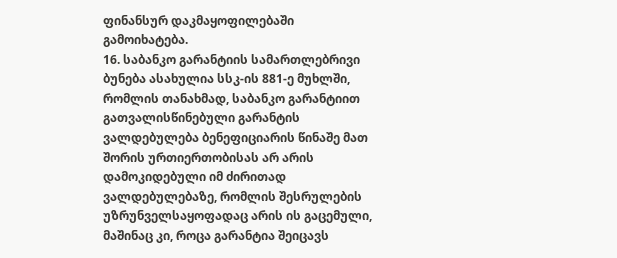ფინანსურ დაკმაყოფილებაში გამოიხატება.
16. საბანკო გარანტიის სამართლებრივი ბუნება ასახულია სსკ-ის 881-ე მუხლში, რომლის თანახმად, საბანკო გარანტიით გათვალისწინებული გარანტის ვალდებულება ბენეფიციარის წინაშე მათ შორის ურთიერთობისას არ არის დამოკიდებული იმ ძირითად ვალდებულებაზე, რომლის შესრულების უზრუნველსაყოფადაც არის ის გაცემული, მაშინაც კი, როცა გარანტია შეიცავს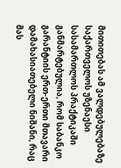მითითებას ამ ვალდებულებაზე საქართველოს უზენაესი სასამართლოს პრაქტიკაში განმარტებულია, რომ საბანკო გარანტიის ერთ-ერთი მთავარი დამახასიათებელი ნიშანი, რაც მას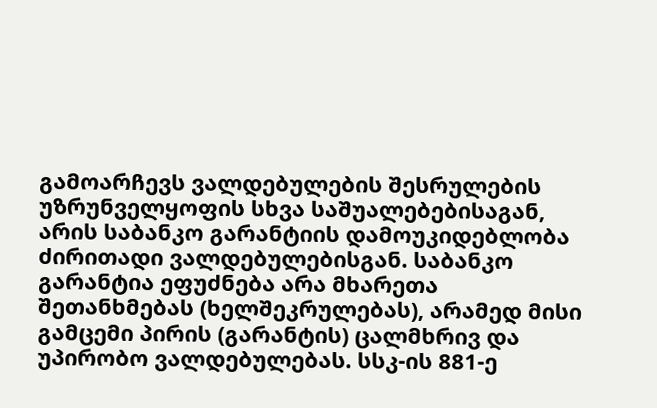გამოარჩევს ვალდებულების შესრულების უზრუნველყოფის სხვა საშუალებებისაგან, არის საბანკო გარანტიის დამოუკიდებლობა ძირითადი ვალდებულებისგან. საბანკო გარანტია ეფუძნება არა მხარეთა შეთანხმებას (ხელშეკრულებას), არამედ მისი გამცემი პირის (გარანტის) ცალმხრივ და უპირობო ვალდებულებას. სსკ-ის 881-ე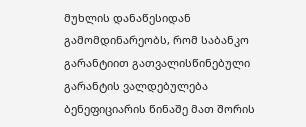მუხლის დანაწესიდან გამომდინარეობს, რომ საბანკო გარანტიით გათვალისწინებული გარანტის ვალდებულება ბენეფიციარის წინაშე მათ შორის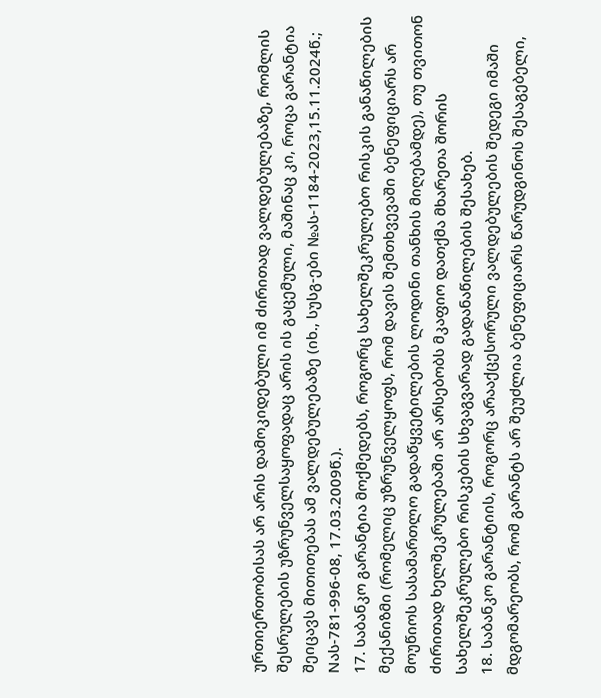ურთიერთობისას არ არის დამოკიდებული იმ ძირითად ვალდებულებაზე, რომლის შესრულების უზრუნველსაყოფადაც არის ის გაცემული, მაშინაც კი, როცა გარანტია შეიცავს მითითებას ამ ვალდებულებაზე (იხ., სუსგ-ები №ას-1184-2023,15.11.2024წ.; Nას-781-996-08, 17.03.2009წ.).
17. საბანკო გარანტია მოქმედებს, როგორც სახელშეკრულებო რისკის განაწილების მექანიზმი (რომელიც უზრუნველყოფს, რომ დავის შემთხვევაში ბენეფიციარს არ მოუწიოს სასამართლო გადაწყვეტილების ლოდინი თანხის მიღებამდე), თუ თვითონ ძირითად ხელშეკრულებაში არ არსებობს მკაფიო დათქმა მხარეთა შორის სახელშეკრულებო რისკების სხვაგვარად გადანაწილების შესახებ.
18. საბანკო გარანტიის, როგორც არააქცესორული ვალდებულების შედეგი იმაში მდგომარეობს, რომ გარანტს არ შეუძლია ბენეფიციარს წარუდგინოს შესაგებელი,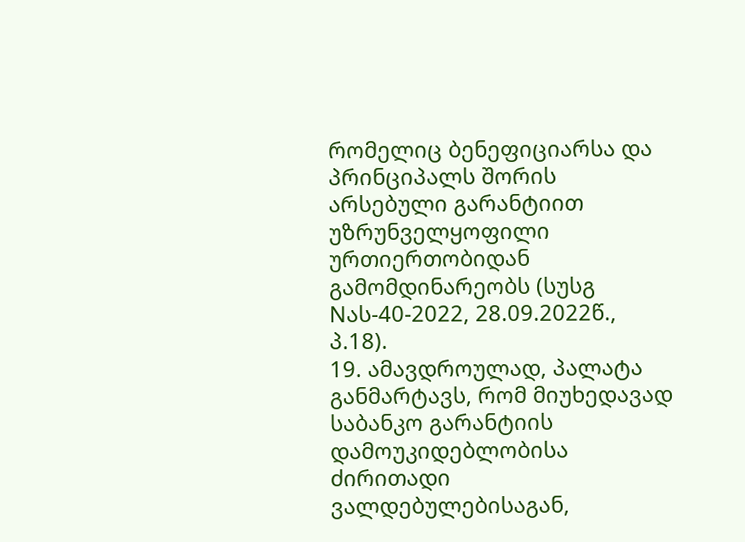რომელიც ბენეფიციარსა და პრინციპალს შორის არსებული გარანტიით უზრუნველყოფილი ურთიერთობიდან გამომდინარეობს (სუსგ Nას-40-2022, 28.09.2022წ., პ.18).
19. ამავდროულად, პალატა განმარტავს, რომ მიუხედავად საბანკო გარანტიის დამოუკიდებლობისა ძირითადი ვალდებულებისაგან,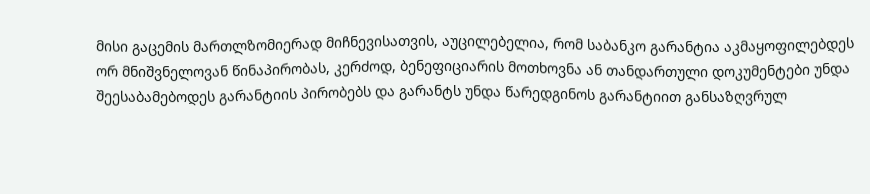მისი გაცემის მართლზომიერად მიჩნევისათვის, აუცილებელია, რომ საბანკო გარანტია აკმაყოფილებდეს ორ მნიშვნელოვან წინაპირობას, კერძოდ, ბენეფიციარის მოთხოვნა ან თანდართული დოკუმენტები უნდა შეესაბამებოდეს გარანტიის პირობებს და გარანტს უნდა წარედგინოს გარანტიით განსაზღვრულ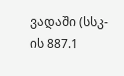ვადაში (სსკ-ის 887.1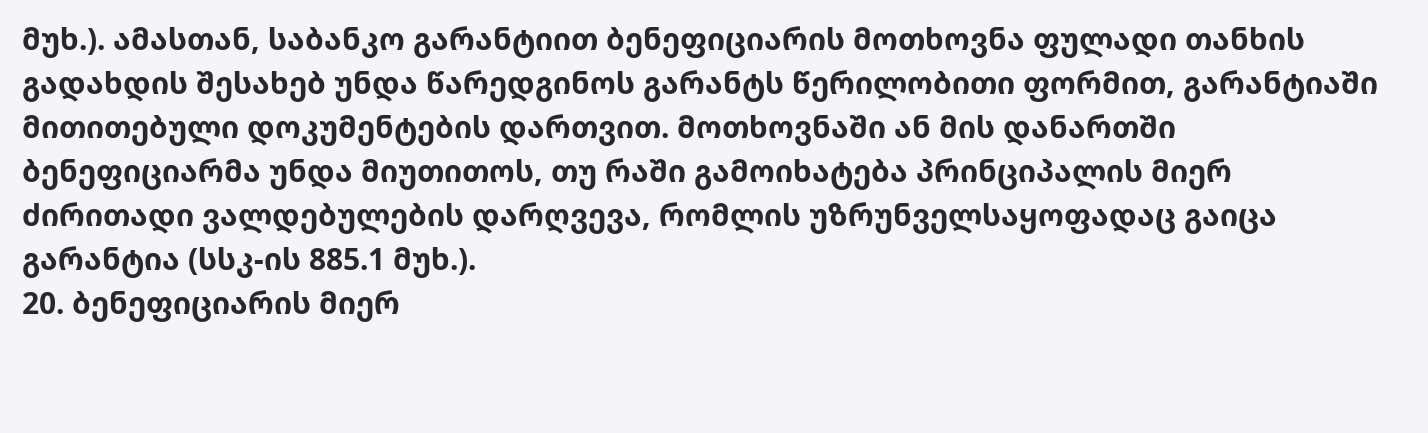მუხ.). ამასთან, საბანკო გარანტიით ბენეფიციარის მოთხოვნა ფულადი თანხის გადახდის შესახებ უნდა წარედგინოს გარანტს წერილობითი ფორმით, გარანტიაში მითითებული დოკუმენტების დართვით. მოთხოვნაში ან მის დანართში ბენეფიციარმა უნდა მიუთითოს, თუ რაში გამოიხატება პრინციპალის მიერ ძირითადი ვალდებულების დარღვევა, რომლის უზრუნველსაყოფადაც გაიცა გარანტია (სსკ-ის 885.1 მუხ.).
20. ბენეფიციარის მიერ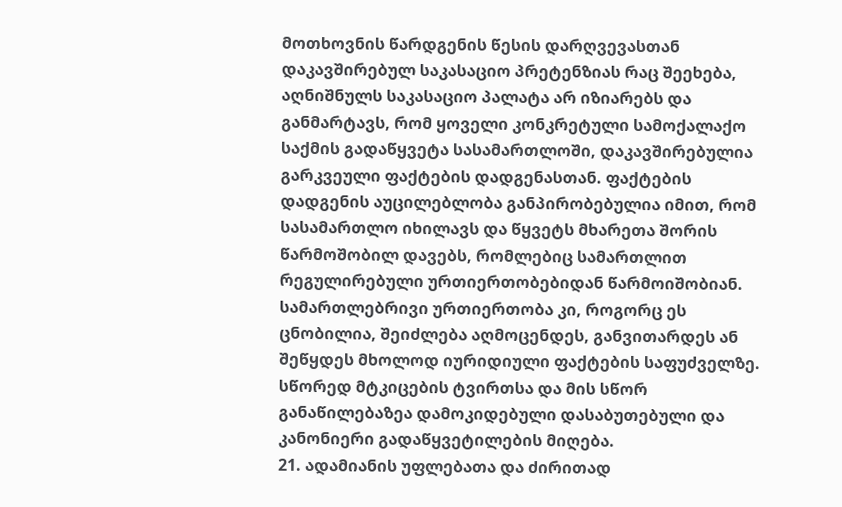მოთხოვნის წარდგენის წესის დარღვევასთან დაკავშირებულ საკასაციო პრეტენზიას რაც შეეხება, აღნიშნულს საკასაციო პალატა არ იზიარებს და განმარტავს, რომ ყოველი კონკრეტული სამოქალაქო საქმის გადაწყვეტა სასამართლოში, დაკავშირებულია გარკვეული ფაქტების დადგენასთან. ფაქტების დადგენის აუცილებლობა განპირობებულია იმით, რომ სასამართლო იხილავს და წყვეტს მხარეთა შორის წარმოშობილ დავებს, რომლებიც სამართლით რეგულირებული ურთიერთობებიდან წარმოიშობიან. სამართლებრივი ურთიერთობა კი, როგორც ეს ცნობილია, შეიძლება აღმოცენდეს, განვითარდეს ან შეწყდეს მხოლოდ იურიდიული ფაქტების საფუძველზე. სწორედ მტკიცების ტვირთსა და მის სწორ განაწილებაზეა დამოკიდებული დასაბუთებული და კანონიერი გადაწყვეტილების მიღება.
21. ადამიანის უფლებათა და ძირითად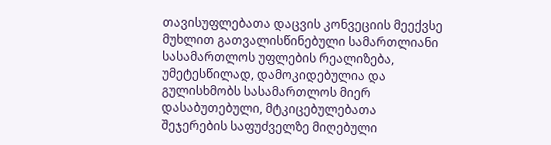თავისუფლებათა დაცვის კონვეციის მეექვსე მუხლით გათვალისწინებული სამართლიანი სასამართლოს უფლების რეალიზება, უმეტესწილად, დამოკიდებულია და გულისხმობს სასამართლოს მიერ დასაბუთებული, მტკიცებულებათა შეჯერების საფუძველზე მიღებული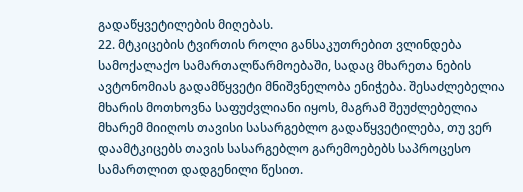გადაწყვეტილების მიღებას.
22. მტკიცების ტვირთის როლი განსაკუთრებით ვლინდება სამოქალაქო სამართალწარმოებაში, სადაც მხარეთა ნების ავტონომიას გადამწყვეტი მნიშვნელობა ენიჭება. შესაძლებელია მხარის მოთხოვნა საფუძვლიანი იყოს, მაგრამ შეუძლებელია მხარემ მიიღოს თავისი სასარგებლო გადაწყვეტილება, თუ ვერ დაამტკიცებს თავის სასარგებლო გარემოებებს საპროცესო სამართლით დადგენილი წესით.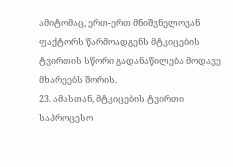ამიტომაც, ერთ-ერთ მნიშვნელოვან ფაქტორს წარმოადგენს მტკიცების ტვირთის სწორი გადანაწილება მოდავე მხარეებს შორის.
23. ამასთან, მტკიცების ტვირთი საპროცესო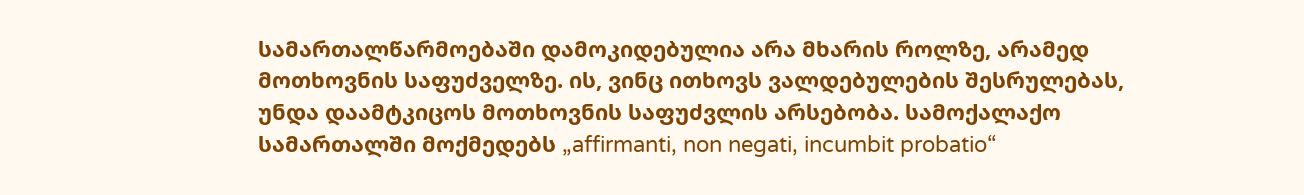სამართალწარმოებაში დამოკიდებულია არა მხარის როლზე, არამედ მოთხოვნის საფუძველზე. ის, ვინც ითხოვს ვალდებულების შესრულებას, უნდა დაამტკიცოს მოთხოვნის საფუძვლის არსებობა. სამოქალაქო სამართალში მოქმედებს „affirmanti, non negati, incumbit probatio“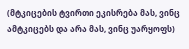(მტკიცების ტვირთი ეკისრება მას, ვინც ამტკიცებს და არა მას, ვინც უარყოფს)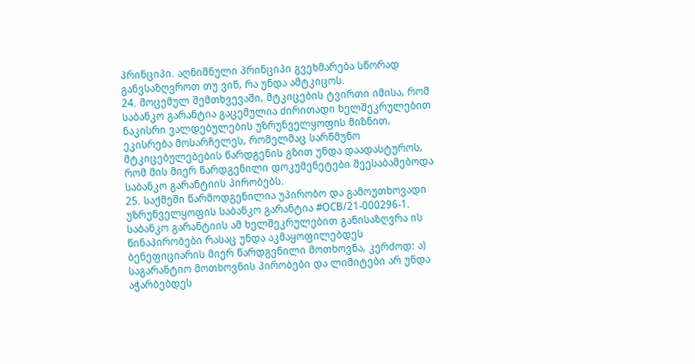პრინციპი. აღნიშნული პრინციპი გვეხმარება სწორად განვსაზღვროთ თუ ვინ, რა უნდა ამტკიცოს.
24. მოცემულ შემთხვევაში, მტკიცების ტვირთი იმისა, რომ საბანკო გარანტია გაცემულია ძირითადი ხელშეკრულებით ნაკისრი ვალდებულების უზრუნველყოფის მიზნით, ეკისრება მოსარჩელეს, რომელმაც სარწმუნო მტკიცებულებების წარდგენის გზით უნდა დაადასტუროს, რომ მის მიერ წარდგენილი დოკუმენეტები შეესაბამებოდა საბანკო გარანტიის პირობებს.
25. საქმეში წარმოდგენილია უპირობო და გამოუთხოვადი უზრუნველყოფის საბანკო გარანტია #OCB/21-000296-1. საბანკო გარანტიის ამ ხელშეკრულებით განისაზღვრა ის წინაპირობები რასაც უნდა აკმაყოფილებდეს ბენეფიციარის მიერ წარდგენილი მოთხოვნა, კერძოდ: ა) საგარანტიო მოთხოვნის პირობები და ლიმიტები არ უნდა აჭარბებდეს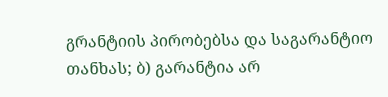გრანტიის პირობებსა და საგარანტიო თანხას; ბ) გარანტია არ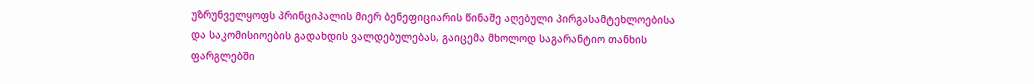უზრუნველყოფს პრინციპალის მიერ ბენეფიციარის წინაშე აღებული პირგასამტეხლოებისა და საკომისიოების გადახდის ვალდებულებას, გაიცემა მხოლოდ საგარანტიო თანხის ფარგლებში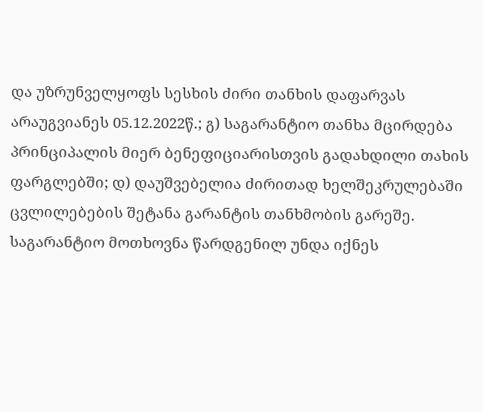და უზრუნველყოფს სესხის ძირი თანხის დაფარვას არაუგვიანეს 05.12.2022წ.; გ) საგარანტიო თანხა მცირდება პრინციპალის მიერ ბენეფიციარისთვის გადახდილი თახის ფარგლებში; დ) დაუშვებელია ძირითად ხელშეკრულებაში ცვლილებების შეტანა გარანტის თანხმობის გარეშე. საგარანტიო მოთხოვნა წარდგენილ უნდა იქნეს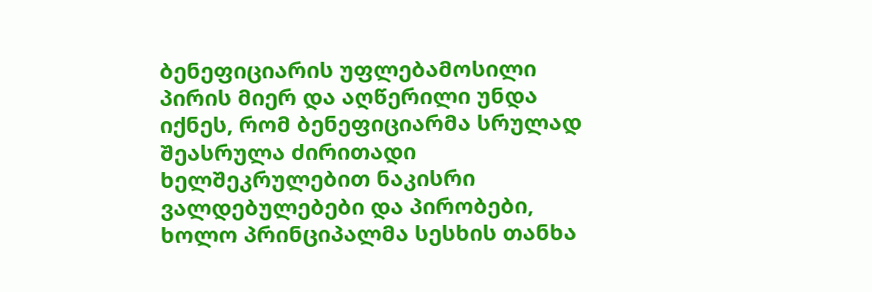ბენეფიციარის უფლებამოსილი პირის მიერ და აღწერილი უნდა იქნეს, რომ ბენეფიციარმა სრულად შეასრულა ძირითადი ხელშეკრულებით ნაკისრი ვალდებულებები და პირობები, ხოლო პრინციპალმა სესხის თანხა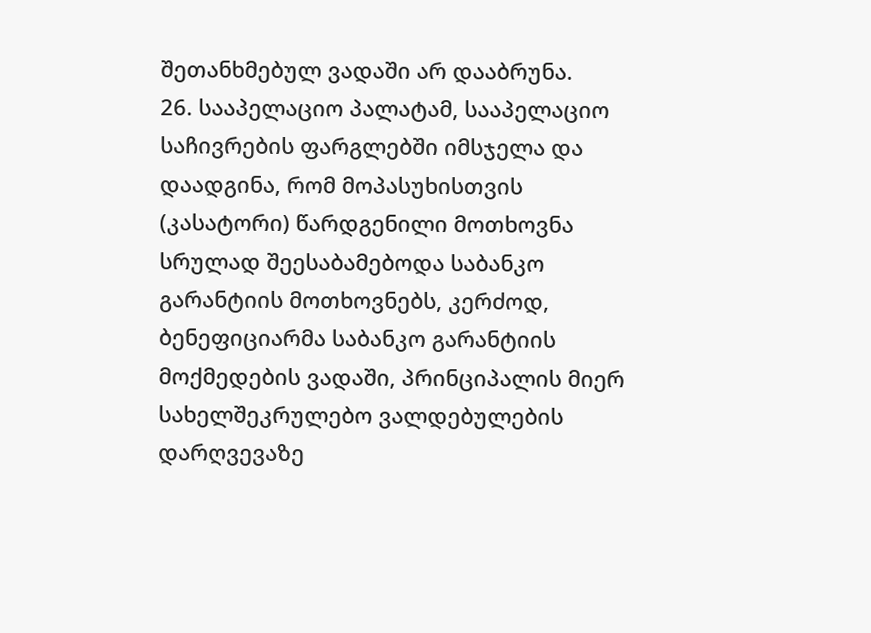შეთანხმებულ ვადაში არ დააბრუნა.
26. სააპელაციო პალატამ, სააპელაციო საჩივრების ფარგლებში იმსჯელა და დაადგინა, რომ მოპასუხისთვის (კასატორი) წარდგენილი მოთხოვნა სრულად შეესაბამებოდა საბანკო გარანტიის მოთხოვნებს, კერძოდ, ბენეფიციარმა საბანკო გარანტიის მოქმედების ვადაში, პრინციპალის მიერ სახელშეკრულებო ვალდებულების დარღვევაზე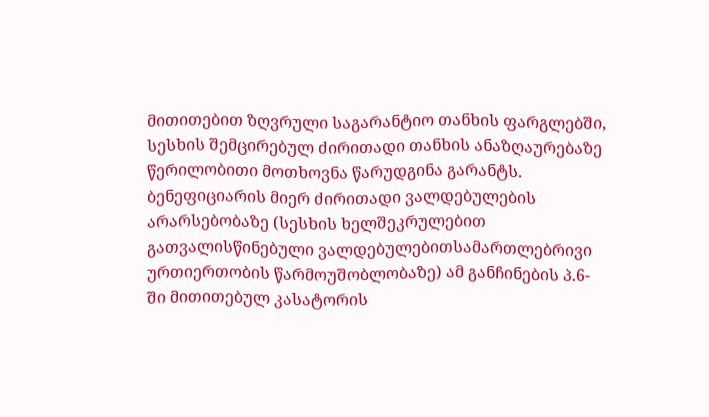მითითებით ზღვრული საგარანტიო თანხის ფარგლებში, სესხის შემცირებულ ძირითადი თანხის ანაზღაურებაზე წერილობითი მოთხოვნა წარუდგინა გარანტს. ბენეფიციარის მიერ ძირითადი ვალდებულების არარსებობაზე (სესხის ხელშეკრულებით გათვალისწინებული ვალდებულებითსამართლებრივი ურთიერთობის წარმოუშობლობაზე) ამ განჩინების პ.6-ში მითითებულ კასატორის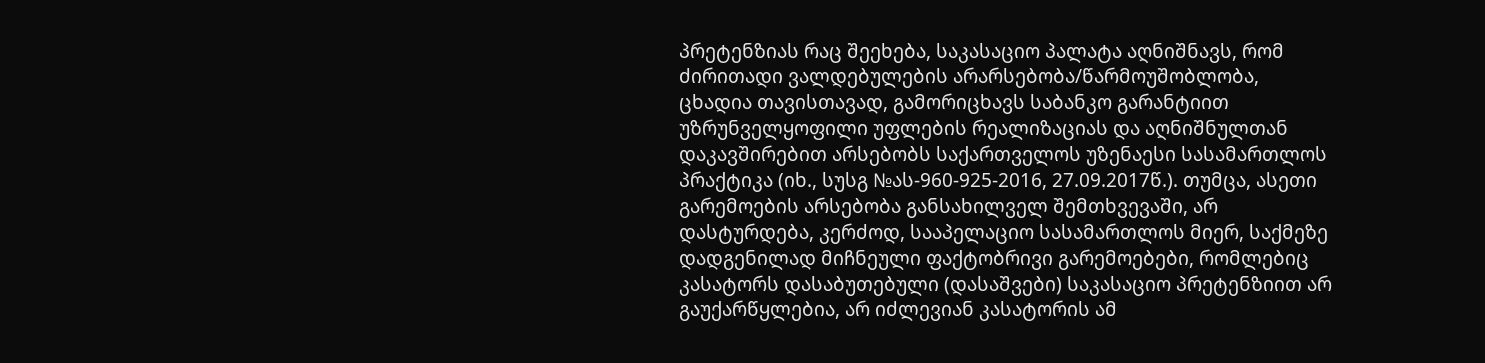პრეტენზიას რაც შეეხება, საკასაციო პალატა აღნიშნავს, რომ ძირითადი ვალდებულების არარსებობა/წარმოუშობლობა, ცხადია თავისთავად, გამორიცხავს საბანკო გარანტიით უზრუნველყოფილი უფლების რეალიზაციას და აღნიშნულთან დაკავშირებით არსებობს საქართველოს უზენაესი სასამართლოს პრაქტიკა (იხ., სუსგ №ას-960-925-2016, 27.09.2017წ.). თუმცა, ასეთი გარემოების არსებობა განსახილველ შემთხვევაში, არ დასტურდება, კერძოდ, სააპელაციო სასამართლოს მიერ, საქმეზე დადგენილად მიჩნეული ფაქტობრივი გარემოებები, რომლებიც კასატორს დასაბუთებული (დასაშვები) საკასაციო პრეტენზიით არ გაუქარწყლებია, არ იძლევიან კასატორის ამ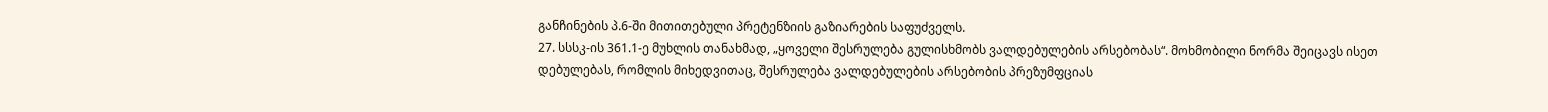განჩინების პ.6-ში მითითებული პრეტენზიის გაზიარების საფუძველს.
27. სსსკ-ის 361.1-ე მუხლის თანახმად, „ყოველი შესრულება გულისხმობს ვალდებულების არსებობას“. მოხმობილი ნორმა შეიცავს ისეთ დებულებას, რომლის მიხედვითაც, შესრულება ვალდებულების არსებობის პრეზუმფციას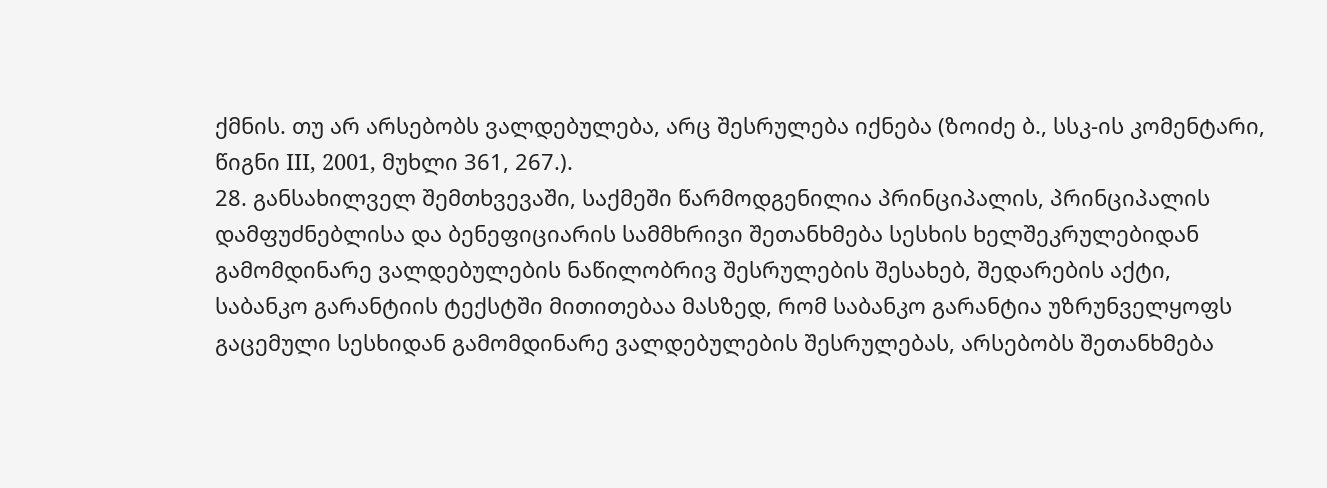ქმნის. თუ არ არსებობს ვალდებულება, არც შესრულება იქნება (ზოიძე ბ., სსკ-ის კომენტარი, წიგნი III, 2001, მუხლი 361, 267.).
28. განსახილველ შემთხვევაში, საქმეში წარმოდგენილია პრინციპალის, პრინციპალის დამფუძნებლისა და ბენეფიციარის სამმხრივი შეთანხმება სესხის ხელშეკრულებიდან გამომდინარე ვალდებულების ნაწილობრივ შესრულების შესახებ, შედარების აქტი, საბანკო გარანტიის ტექსტში მითითებაა მასზედ, რომ საბანკო გარანტია უზრუნველყოფს გაცემული სესხიდან გამომდინარე ვალდებულების შესრულებას, არსებობს შეთანხმება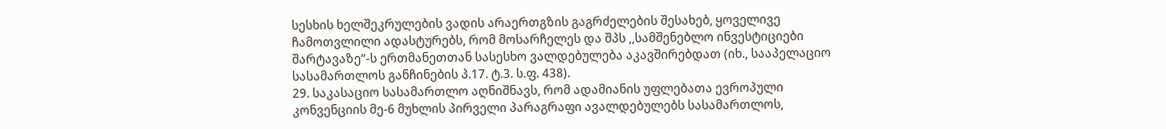სესხის ხელშეკრულების ვადის არაერთგზის გაგრძელების შესახებ, ყოველივე ჩამოთვლილი ადასტურებს, რომ მოსარჩელეს და შპს ,,სამშენებლო ინვესტიციები შარტავაზე“-ს ერთმანეთთან სასესხო ვალდებულება აკავშირებდათ (იხ., სააპელაციო სასამართლოს განჩინების პ.17. ტ.3. ს.ფ. 438).
29. საკასაციო სასამართლო აღნიშნავს, რომ ადამიანის უფლებათა ევროპული კონვენციის მე-6 მუხლის პირველი პარაგრაფი ავალდებულებს სასამართლოს,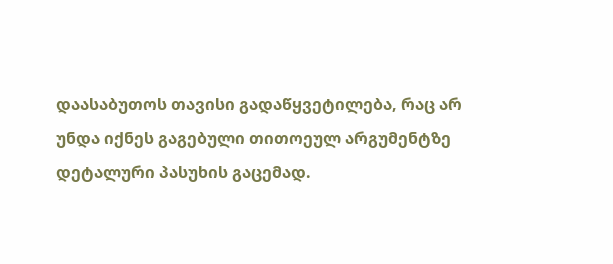დაასაბუთოს თავისი გადაწყვეტილება, რაც არ უნდა იქნეს გაგებული თითოეულ არგუმენტზე დეტალური პასუხის გაცემად.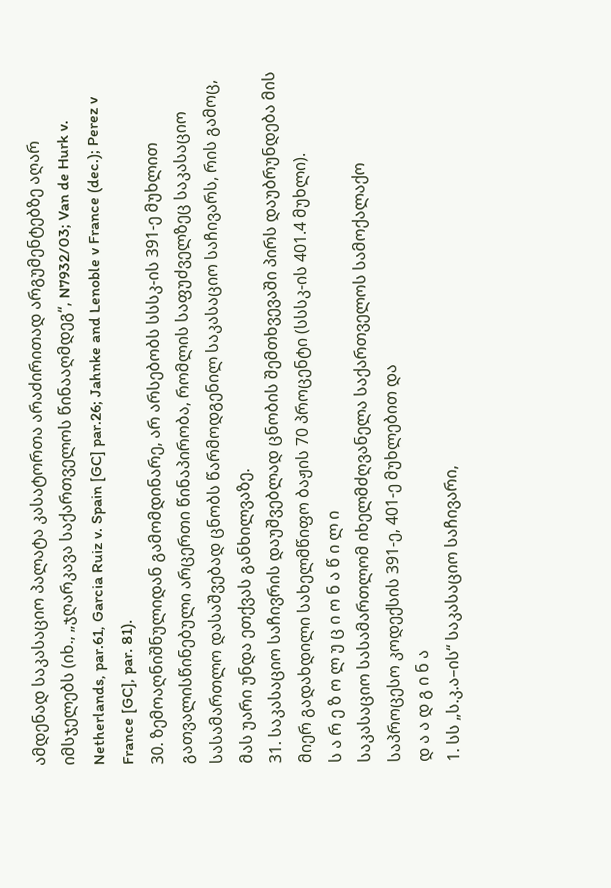ამდენად საკასაციო პალატა კასატორთა არაძირითად არგუმენტებზე აღარ იმსჯელებს (იხ., „ჯღარკავა საქართველოს წინააღმდეგ“, N7932/03; Van de Hurk v. Netherlands, par.61, Garcia Ruiz v. Spain [GC] par.26; Jahnke and Lenoble v France (dec.); Perez v France [GC], par. 81).
30. ზემოაღნიშნულიდან გამომდინარე, არ არსებობს სსსკ-ის 391-ე მუხლით გათვალისწინებული არცერთი წინაპირობა, რომლის საფუძველზეც საკასაციო სასამართლო დასაშვებად ცნობს წარმოდგენილ საკასაციო საჩივარს, რის გამოც, მას უარი უნდა ეთქვას განხილვაზე.
31. საკასაციო საჩივრის დაუშვებლად ცნობის შემთხვევაში პირს დაუბრუნდება მის მიერ გადახდილი სახელმწიფო ბაჟის 70 პროცენტი (სსსკ-ის 401.4 მუხლი).
ს ა რ ე ზ ო ლ უ ც ი ო ნ ა წ ი ლ ი
საკასაციო სასამართლომ იხელმძღვანელა საქართველოს სამოქალაქო საპროცესო კოდექსის 391-ე, 401-ე მუხლებით და
დ ა ა დ გ ი ნ ა
1. სს „ს.კ.ა–ის“ საკასაციო საჩივარი,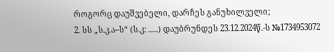როგორც დაუშვებელი, დარჩეს განუხილველი;
2. სს „ს.კ.ა–ს“ (ს.კ: .....) დაუბრუნდეს 23.12.2024წ.-ს №1734953072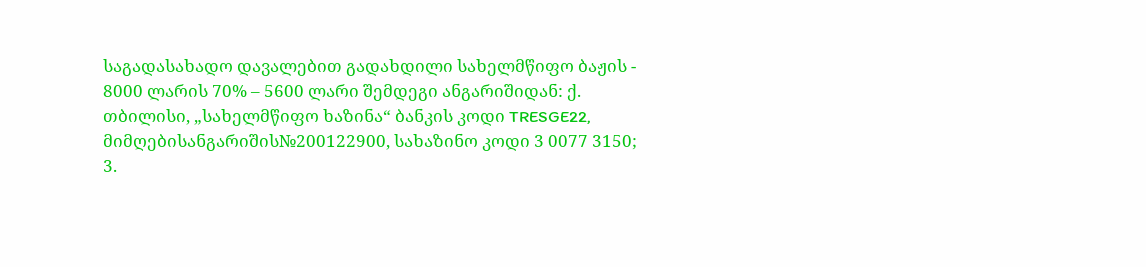საგადასახადო დავალებით გადახდილი სახელმწიფო ბაჟის - 8000 ლარის 70% – 5600 ლარი შემდეგი ანგარიშიდან: ქ. თბილისი, „სახელმწიფო ხაზინა“ ბანკის კოდი TRESGE22, მიმღებისანგარიშის№200122900, სახაზინო კოდი 3 0077 3150;
3.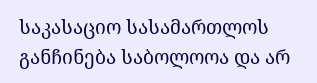საკასაციო სასამართლოს განჩინება საბოლოოა და არ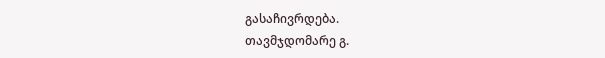გასაჩივრდება.
თავმჯდომარე გ.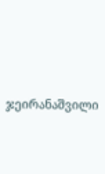ჯეირანაშვილი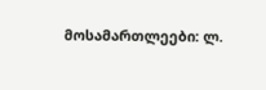მოსამართლეები: ლ.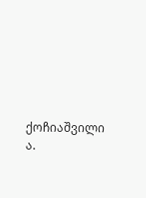ქოჩიაშვილი
ა.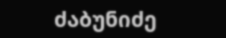ძაბუნიძე